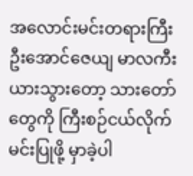အလောင်းမင်းတရားကြီး ဦးအောင်ဇေယျ မာလကီးယားသွားတော့ သားတော်တွေကို ကြီးစဉ်ငယ်လိုက် မင်းပြုဖို့ မှာခဲ့ပါ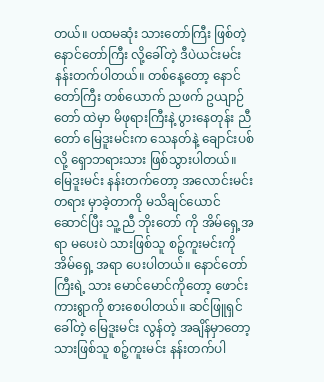တယ်။ ပထမဆုံး သားတော်ကြီး ဖြစ်တဲ့ နောင်တော်ကြီး လို့ခေါ်တဲ့ ဒီပဲယင်းမင်း နန်းတက်ပါတယ်။ တစ်နေ့တော့ နောင်တော်ကြီး တစ်ယောက် ညဖက် ဥယျာဉ်တော် ထဲမှာ မိဖုရားကြီးနဲ့ ပွားနေတုန်း ညီတော် မြေဒူးမင်းက သေနတ်နဲ့ ချောင်းပစ်လို့ ရှောဘရားသား ဖြစ်သွားပါတယ်။ မြေဒူးမင်း နန်းတက်တော့ အလောင်းမင်းတရား မှာခဲ့တာကို မသိချင်ယောင် ဆောင်ပြီး သူ့ညီ ဘိုးတော် ကို အိမ်ရှေ့အရာ မပေးပဲ သားဖြစ်သူ စဉ့်ကူးမင်းကို အိမ်ရှေ့ အရာ ပေးပါတယ်။ နောင်တော်ကြီးရဲ့ သား မောင်မောင်ကိုတော့ ဖောင်းကားရွာကို စားစေပါတယ်။ ဆင်ဖြူရှင်ခေါ်တဲ့ မြေဒူးမင်း လွန်တဲ့ အချိန်မှာတော့ သားဖြစ်သူ စဉ့်ကူးမင်း နန်းတက်ပါ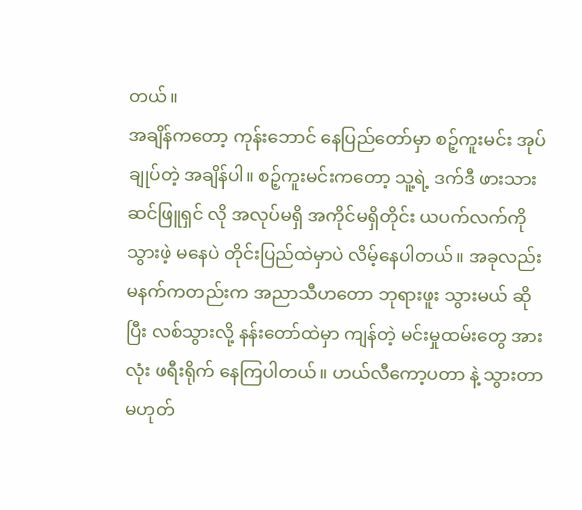တယ်။
အချိန်ကတော့ ကုန်းဘောင် နေပြည်တော်မှာ စဉ့်ကူးမင်း အုပ်ချုပ်တဲ့ အချိန်ပါ။ စဉ့်ကူးမင်းကတော့ သူ့ရဲ့ ဒက်ဒီ ဖားသား ဆင်ဖြူရှင် လို အလုပ်မရှိ အကိုင်မရှိတိုင်း ယပက်လက်ကို သွားဖဲ့ မနေပဲ တိုင်းပြည်ထဲမှာပဲ လိမ့်နေပါတယ်။ အခုလည်း မနက်ကတည်းက အညာသီဟတော ဘုရားဖူး သွားမယ် ဆိုပြီး လစ်သွားလို့ နန်းတော်ထဲမှာ ကျန်တဲ့ မင်းမှုထမ်းတွေ အားလုံး ဖရီးရိုက် နေကြပါတယ်။ ဟယ်လီကော့ပတာ နဲ့ သွားတာ မဟုတ်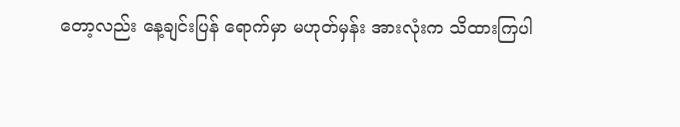တော့လည်း နေ့ချင်းပြန် ရောက်မှာ မဟုတ်မှန်း အားလုံးက သိထားကြပါ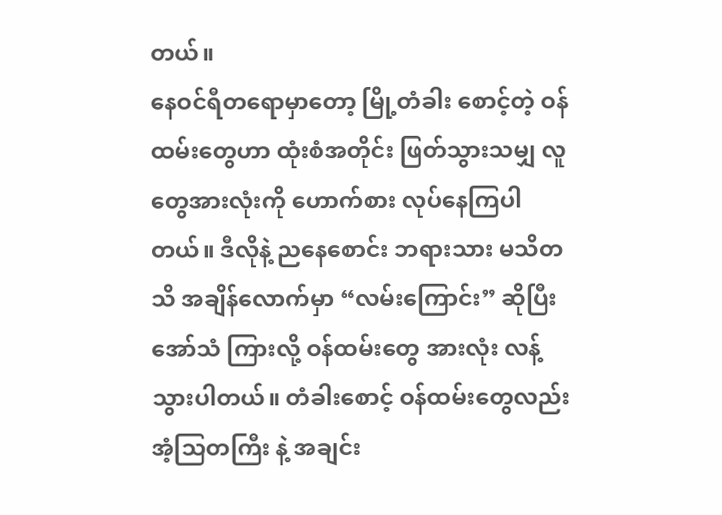တယ်။
နေဝင်ရီတရောမှာတော့ မြို့တံခါး စောင့်တဲ့ ဝန်ထမ်းတွေဟာ ထုံးစံအတိုင်း ဖြတ်သွားသမျှ လူတွေအားလုံးကို ဟောက်စား လုပ်နေကြပါတယ်။ ဒီလိုနဲ့ ညနေစောင်း ဘရားသား မသိတသိ အချိန်လောက်မှာ “လမ်းကြောင်း” ဆိုပြီး အော်သံ ကြားလို့ ဝန်ထမ်းတွေ အားလုံး လန့်သွားပါတယ်။ တံခါးစောင့် ဝန်ထမ်းတွေလည်း အံ့သြတကြီး နဲ့ အချင်း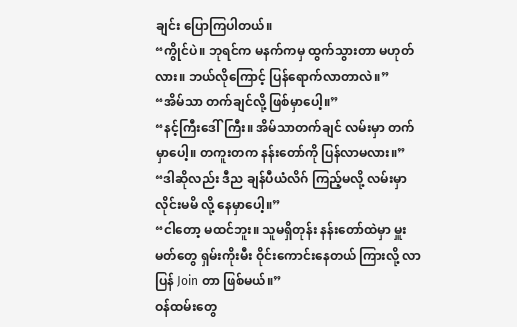ချင်း ပြောကြပါတယ်။
“ကွိုင်ပဲ။ ဘုရင်က မနက်ကမှ ထွက်သွားတာ မဟုတ်လား။ ဘယ်လိုကြောင့် ပြန်ရောက်လာတာလဲ။”
“အိမ်သာ တက်ချင်လို့ ဖြစ်မှာပေါ့။”
“နင့်ကြီးဒေါ်ကြီး။ အိမ်သာတက်ချင် လမ်းမှာ တက်မှာပေါ့။ တကူးတက နန်းတော်ကို ပြန်လာမလား။”
“ဒါဆိုလည်း ဒီည ချန်ပီယံလိဂ် ကြည့်မလို့ လမ်းမှာ လိုင်းမမိ လို့ နေမှာပေါ့။”
“ငါတော့ မထင်ဘူး။ သူမရှိတုန်း နန်းတော်ထဲမှာ မှူးမတ်တွေ ရှမ်းကိုးမီး ဝိုင်းကောင်းနေတယ် ကြားလို့ လာပြန် Join တာ ဖြစ်မယ်။”
ဝန်ထမ်းတွေ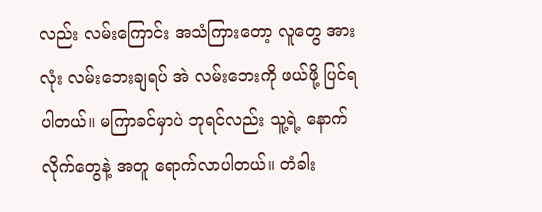လည်း လမ်းကြောင်း အသံကြားတော့ လူတွေ အားလုံး လမ်းဘေးချရပ် အဲ လမ်းဘေးကို ဖယ်ဖို့ ပြင်ရပါတယ်။ မကြာခင်မှာပဲ ဘုရင်လည်း သူ့ရဲ့ နောက်လိုက်တွေနဲ့ အတူ ရောက်လာပါတယ်။ တံခါး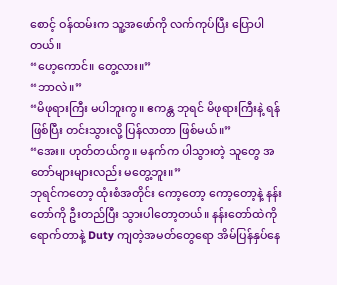စောင့် ဝန်ထမ်းက သူ့အဖော်ကို လက်ကုပ်ပြီး ပြောပါတယ်။
“ဟေ့ကောင်။ တွေ့လား။”
“ဘာလဲ။”
“မိဖုရားကြီး မပါဘူးကွ။ ဧကန္တ ဘုရင် မိဖုရားကြီးနဲ့ ရန်ဖြစ်ပြီး တင်းသွားလို့ ပြန်လာတာ ဖြစ်မယ်။”
“အေး။ ဟုတ်တယ်ကွ။ မနက်က ပါသွားတဲ့ သူတွေ အတော်များများလည်း မတွေ့ဘူး။”
ဘုရင်ကတော့ ထုံးစံအတိုင်း ကော့တော့ ကော့တော့နဲ့ နန်းတော်ကို ဦးတည်ပြီး သွားပါတော့တယ်။ နန်းတော်ထဲကို ရောက်တာနဲ့ Duty ကျတဲ့အမတ်တွေရော အိမ်ပြန်နှပ်နေ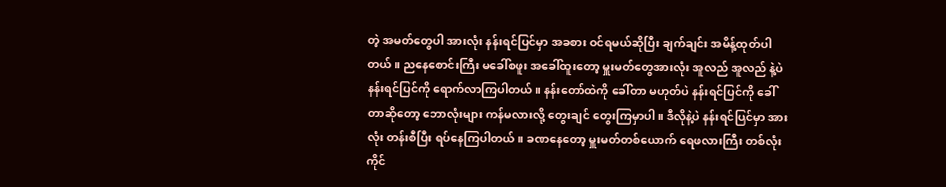တဲ့ အမတ်တွေပါ အားလုံး နန်းရင်ပြင်မှာ အခစား ဝင်ရမယ်ဆိုပြီး ချက်ချင်း အမိန့်ထုတ်ပါတယ်။ ညနေစောင်းကြီး မခေါ်စဖူး အခေါ်ထူးတော့ မှူးမတ်တွေအားလုံး အူလည် အူလည် နဲ့ပဲ နန်းရင်ပြင်ကို ရောက်လာကြပါတယ်။ နန်းတော်ထဲကို ခေါ်တာ မဟုတ်ပဲ နန်းရင်ပြင်ကို ခေါ်တာဆိုတော့ ဘောလုံးများ ကန်မလားလို့ တွေးချင် တွေးကြမှာပါ။ ဒီလိုနဲ့ပဲ နန်းရင်ပြင်မှာ အားလုံး တန်းစီပြီး ရပ်နေကြပါတယ်။ ခဏနေတော့ မှူးမတ်တစ်ယောက် ရေဖလားကြီး တစ်လုံးကိုင်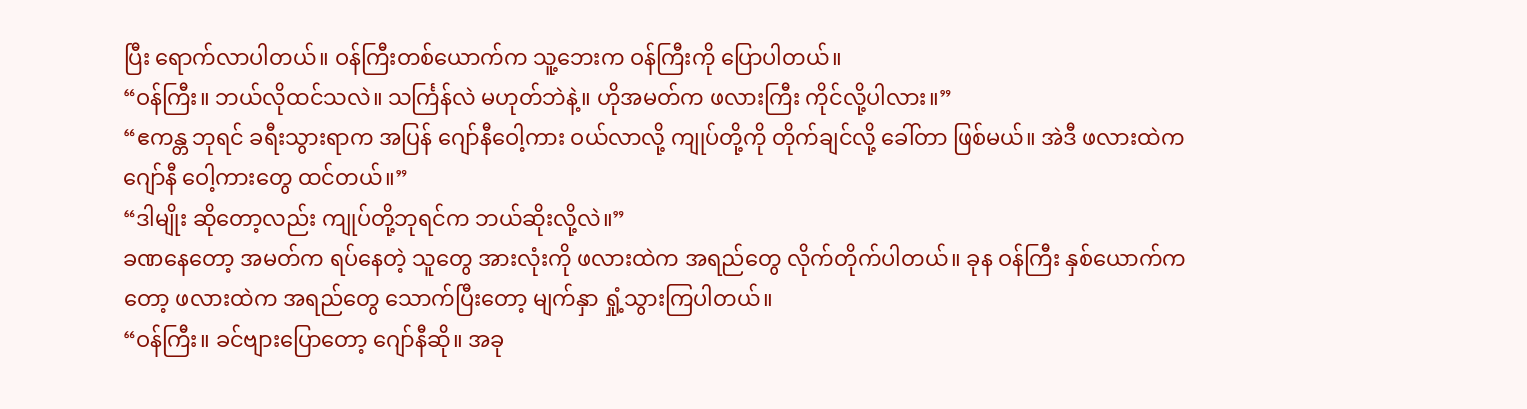ပြီး ရောက်လာပါတယ်။ ဝန်ကြီးတစ်ယောက်က သူ့ဘေးက ဝန်ကြီးကို ပြောပါတယ်။
“ဝန်ကြီး။ ဘယ်လိုထင်သလဲ။ သင်္ကြန်လဲ မဟုတ်ဘဲနဲ့။ ဟိုအမတ်က ဖလားကြီး ကိုင်လို့ပါလား။”
“ဧကန္တ ဘုရင် ခရီးသွားရာက အပြန် ဂျော်နီဝေါ့ကား ဝယ်လာလို့ ကျုပ်တို့ကို တိုက်ချင်လို့ ခေါ်တာ ဖြစ်မယ်။ အဲဒီ ဖလားထဲက ဂျော်နီ ဝေါ့ကားတွေ ထင်တယ်။”
“ဒါမျိုး ဆိုတော့လည်း ကျုပ်တို့ဘုရင်က ဘယ်ဆိုးလို့လဲ။”
ခဏနေတော့ အမတ်က ရပ်နေတဲ့ သူတွေ အားလုံးကို ဖလားထဲက အရည်တွေ လိုက်တိုက်ပါတယ်။ ခုန ဝန်ကြီး နှစ်ယောက်ကတော့ ဖလားထဲက အရည်တွေ သောက်ပြီးတော့ မျက်နှာ ရှုံ့သွားကြပါတယ်။
“ဝန်ကြီး။ ခင်ဗျားပြောတော့ ဂျော်နီဆို။ အခု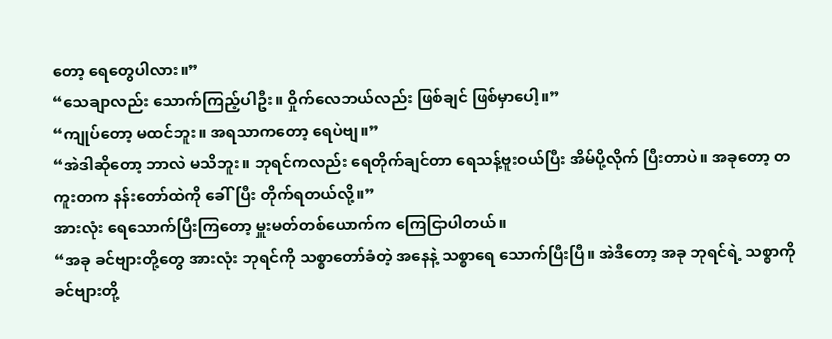တော့ ရေတွေပါလား။”
“သေချာလည်း သောက်ကြည့်ပါဦး။ ဝှိုက်လေဘယ်လည်း ဖြစ်ချင် ဖြစ်မှာပေါ့။”
“ကျုပ်တော့ မထင်ဘူး။ အရသာကတော့ ရေပဲဗျ။”
“အဲဒါဆိုတော့ ဘာလဲ မသိဘူး။ ဘုရင်ကလည်း ရေတိုက်ချင်တာ ရေသန့်ဗူးဝယ်ပြီး အိမ်ပို့လိုက် ပြီးတာပဲ။ အခုတော့ တကူးတက နန်းတော်ထဲကို ခေါ်ပြီး တိုက်ရတယ်လို့။”
အားလုံး ရေသောက်ပြီးကြတော့ မှူးမတ်တစ်ယောက်က ကြေငြာပါတယ်။
“အခု ခင်ဗျားတို့တွေ အားလုံး ဘုရင်ကို သစ္စာတော်ခံတဲ့ အနေနဲ့ သစ္စာရေ သောက်ပြီးပြီ။ အဲဒီတော့ အခု ဘုရင်ရဲ့ သစ္စာကို ခင်ဗျားတို့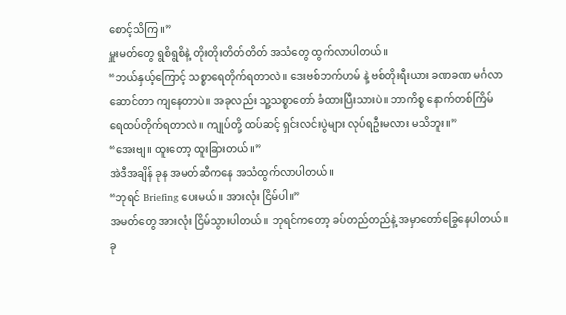စောင့်သိကြ။”
မှူးမတ်တွေ ရွစိရွစိနဲ့ တိုးတိုးတိတ်တိတ် အသံတွေ ထွက်လာပါတယ်။
“ဘယ်နှယ့်ကြောင့် သစ္စာရေတိုက်ရတာလဲ။ ဒေးဗစ်ဘက်ဟမ် နဲ့ ဗစ်တိုးရီးယား ခဏခဏ မင်္ဂလာဆောင်တာ ကျနေတာပဲ။ အခုလည်း သူ့သစ္စာတော် ခံထားပြီးသားပဲ။ ဘာကိစ္စ နောက်တစ်ကြိမ် ရေထပ်တိုက်ရတာလဲ။ ကျုပ်တို့ ထပ်ဆင့် ရှင်းလင်းပွဲများ လုပ်ရဦးမလား မသိဘူး။”
“အေးဗျ။ ထူးတော့ ထူးခြားတယ်။”
အဲဒီအချိန် ခုန အမတ်ဆီကနေ အသံထွက်လာပါတယ်။
“ဘုရင် Briefing ပေးမယ်။ အားလုံး ငြိမ်ပါ။”
အမတ်တွေ အားလုံး ငြိမ်သွားပါတယ်။ ဘုရင်ကတော့ ခပ်တည်တည်နဲ့ အမှာတော်ခြွေနေပါတယ်။ ခု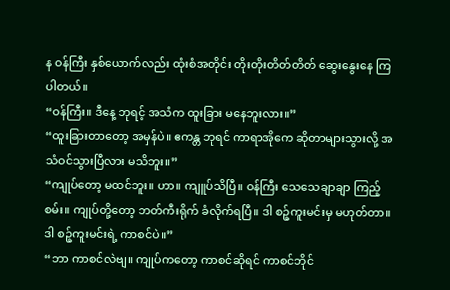န ဝန်ကြီး နှစ်ယောက်လည်း ထုံးစံအတိုင်း တိုးတိုးတိတ်တိတ် ဆွေးနွေးနေ ကြပါတယ်။
“ဝန်ကြီး။ ဒီနေ့ ဘုရင့် အသံက ထူးခြား မနေဘူးလား။”
“ထူးခြားတာတော့ အမှန်ပဲ။ ဧကန္တ ဘုရင် ကာရာအိုကေ ဆိုတာများသွားလို့ အသံဝင်သွားပြီလား မသိဘူး။”
“ကျုပ်တော့ မထင်ဘူး။ ဟာ။ ကျူပ်သိပြီ။ ဝန်ကြီး သေသေချာချာ ကြည့်စမ်း။ ကျုပ်တို့တော့ ဘတ်ကီးရိုက် ခံလိုက်ရပြီ။ ဒါ စဉ့်ကူးမင်းမှ မဟုတ်တာ။ ဒါ စဉ့်ကူးမင်းရဲ့ ကာစင်ပဲ။”
“ဘာ ကာစင်လဲဗျ။ ကျုပ်ကတော့ ကာစင်ဆိုရင် ကာစင်ဘိုင်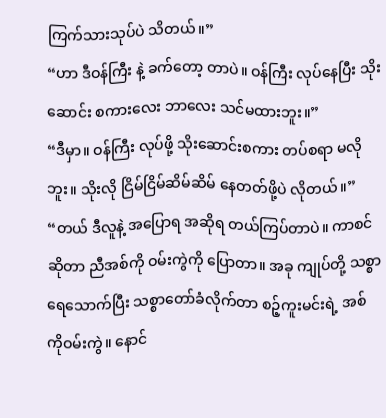ကြက်သားသုပ်ပဲ သိတယ်။”
“ဟာ ဒီဝန်ကြီး နဲ့ ခက်တော့ တာပဲ။ ဝန်ကြီး လုပ်နေပြီး သိုးဆောင်း စကားလေး ဘာလေး သင်မထားဘူး။”
“ဒီမှာ။ ဝန်ကြီး လုပ်ဖို့ သိုးဆောင်းစကား တပ်စရာ မလိုဘူး။ သိုးလို ငြိမ်ငြိမ်ဆိမ်ဆိမ် နေတတ်ဖို့ပဲ လိုတယ်။”
“တယ် ဒီလူနဲ့ အပြောရ အဆိုရ တယ်ကြပ်တာပဲ။ ကာစင်ဆိုတာ ညီအစ်ကို ဝမ်းကွဲကို ပြောတာ။ အခု ကျုပ်တို့ သစ္စာရေသောက်ပြီး သစ္စာတော်ခံလိုက်တာ စဉ့်ကူးမင်းရဲ့ အစ်ကိုဝမ်းကွဲ။ နောင်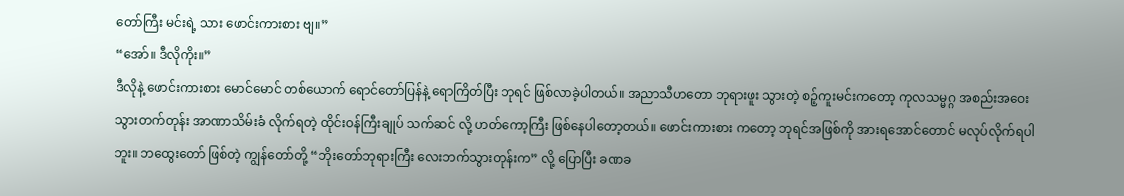တော်ကြီး မင်းရဲ့ သား ဖောင်းကားစား ဗျ။”
“အော်။ ဒီလိုကိုး။”
ဒီလိုနဲ့ ဖောင်းကားစား မောင်မောင် တစ်ယောက် ရောင်တော်ပြန်နဲ့ ရောကြိတ်ပြီး ဘုရင် ဖြစ်လာခဲ့ပါတယ်။ အညာသီဟတော ဘုရားဖူး သွားတဲ့ စဉ့်ကူးမင်းကတော့ ကုလသမ္မဂ္ဂ အစည်းအဝေး သွားတက်တုန်း အာဏာသိမ်းခံ လိုက်ရတဲ့ ထိုင်းဝန်ကြီးချုပ် သက်ဆင် လို့ ဟတ်ကော့ကြီး ဖြစ်နေပါတော့တယ်။ ဖောင်းကားစား ကတော့ ဘုရင်အဖြစ်ကို အားရအောင်တောင် မလုပ်လိုက်ရပါဘူး။ ဘထွေးတော် ဖြစ်တဲ့ ကျွန်တော်တို့ “ဘိုးတော်ဘုရားကြီး လေးဘက်သွားတုန်းက” လို့ ပြောပြီး ခဏခ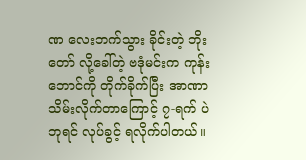ဏ လေးဘက်သွား ခိုင်းတဲ့ ဘိုးတော် လို့ခေါ်တဲ့ ဗဒုံမင်းက ကုန်းဘောင်ကို တိုက်ခိုက်ပြီး အာဏာသိမ်းလိုက်တာကြောင့် ၇-ရက် ပဲ ဘုရင် လုပ်ခွင့် ရလိုက်ပါတယ်။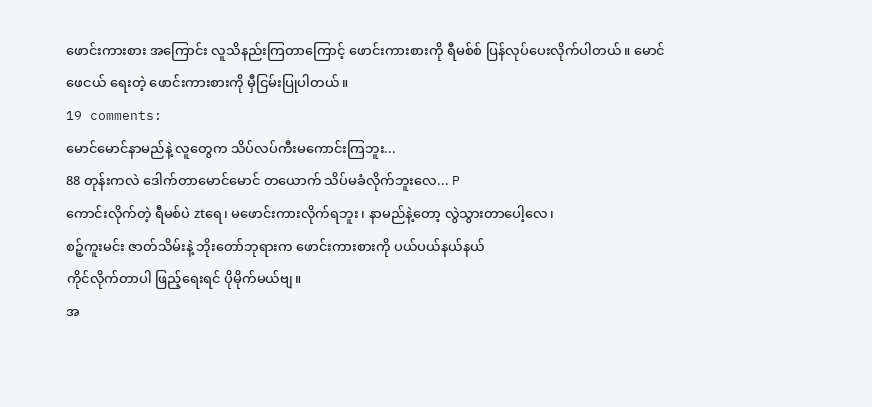ဖောင်းကားစား အကြောင်း လူသိနည်းကြတာကြောင့် ဖောင်းကားစားကို ရီမစ်စ် ပြန်လုပ်ပေးလိုက်ပါတယ်။ မောင်ဖေငယ် ရေးတဲ့ ဖောင်းကားစားကို မှီငြမ်းပြုပါတယ်။
19 comments:
မောင်မောင်နာမည်နဲ့ လူတွေက သိပ်လပ်ကီးမကောင်းကြဘူး...
88 တုန်းကလဲ ဒေါက်တာမောင်မောင် တယောက် သိပ်မခံလိုက်ဘူးလေ... P
ကောင်းလိုက်တဲ့ ရီမစ်ပဲ ztရေ၊ မဖောင်းကားလိုက်ရဘူး၊ နာမည်နဲ့တော့ လွဲသွားတာပေါ့လေ၊
စဉ့်ကူးမင်း ဇာတ်သိမ်းနဲ့ ဘိုးတော်ဘုရားက ဖောင်းကားစားကို ပယ်ပယ်နယ်နယ်
ကိုင်လိုက်တာပါ ဖြည့်ရေးရင် ပိုမိုက်မယ်ဗျ။
အ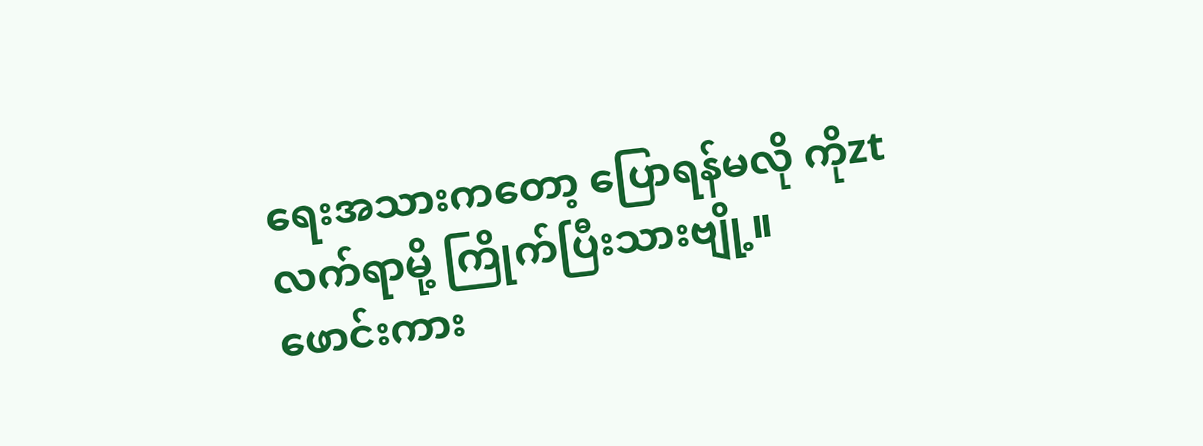ရေးအသားကတော့ ပြောရန်မလို ကိုzt
လက်ရာမို့ ကြိုက်ပြီးသားဗျို့။
ဖောင်းကား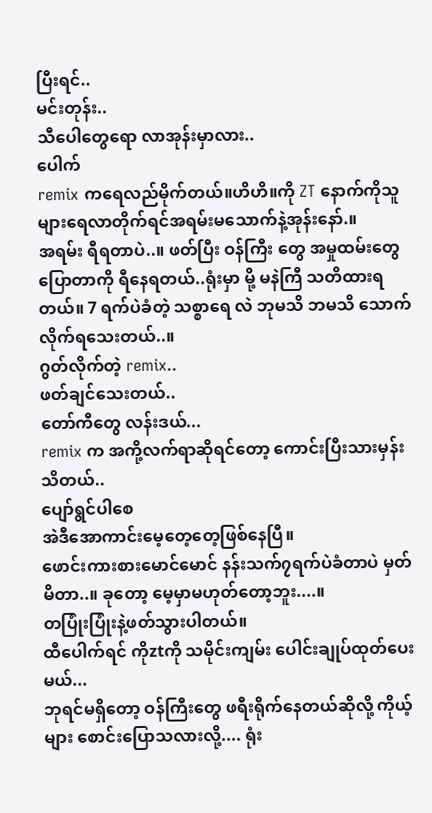ပြီးရင်..
မင်းတုန်း..
သီပေါတွေရော လာအုန်းမှာလား..
ပေါက်
remix ကရေလည်မိုက်တယ်။ဟိဟိ။ကို ZT နောက်ကိုသူများရေလာတိုက်ရင်အရမ်းမသောက်နဲ့အုန်းနော်.။
အရမ်း ရီရတာပဲ..။ ဖတ်ပြီး ဝန်ကြီး တွေ အမှုထမ်းတွေ ပြောတာကို ရီနေရတယ်..ရုံးမှာ မို့ မနဲကြီ သတိထားရတယ်။ 7 ရက်ပဲခံတဲ့ သစ္စာရေ လဲ ဘုမသိ ဘမသိ သောက်လိုက်ရသေးတယ်..။
ဂွတ်လိုက်တဲ့ remix..
ဖတ်ချင်သေးတယ်..
တော်ကီတွေ လန်းဒယ်...
remix က အကို့လက်ရာဆိုရင်တော့ ကောင်းပြီးသားမှန်းသိတယ်..
ပျော်ရွင်ပါစေ
အဲဒီအောကာင်းမေ့တေ့တေ့ဖြစ်နေပြီ။
ဖောင်းကားစားမောင်မောင် နန်းသက်၇ရက်ပဲခံတာပဲ မှတ်မိတာ..။ ခုတော့ မေ့မှာမဟုတ်တော့ဘူး....။
တပြုံးပြုံးနဲ့ဖတ်သွားပါတယ်။
ထီပေါက်ရင် ကိုztကို သမိုင်းကျမ်း ပေါင်းချုပ်ထုတ်ပေးမယ်...
ဘုရင်မရှိတော့ ဝန်ကြီးတွေ ဖရီးရိုက်နေတယ်ဆိုလို့ ကိုယ့်များ စောင်းပြောသလားလို့.... ရုံး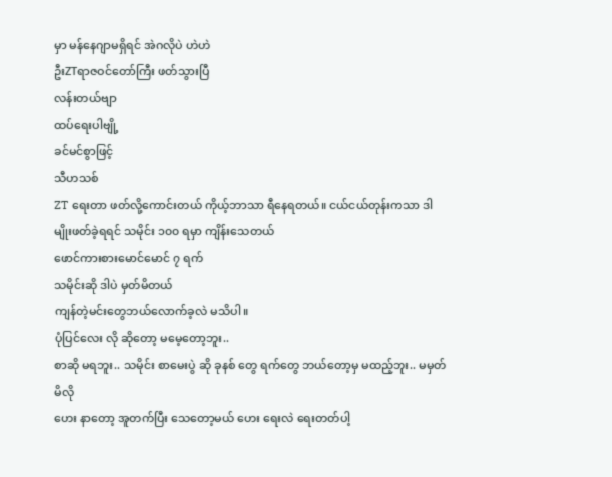မှာ မန်နေဂျာမရှိရင် အဲဂလိုပဲ ဟဲဟဲ
ဦးZTရာဇဝင်တော်ကြီး ဖတ်သွားပြီ
လန်းတယ်ဗျာ
ထပ်ရေးပါဗျို့
ခင်မင်စွာဖြင့်
သီဟသစ်
ZT ရေးတာ ဖတ်လို့ကောင်းတယ် ကိုယ့်ဘာသာ ရီနေရတယ်။ ငယ်ငယ်တုန်းကသာ ဒါမျိုးဖတ်ခဲ့ရရင် သမိုင်း ၁၀၀ ရမှာ ကျိန်းသေတယ်
ဖောင်ကားစားမောင်မောင် ၇ ရက်
သမိုင်းဆို ဒါပဲ မှတ်မိတယ်
ကျန်တဲ့မင်းတွေဘယ်လောက်ခ့လဲ မသိပါ။
ပုံပြင်လေး လို ဆိုတော့ မမေ့တော့ဘူး..
စာဆို မရဘူး.. သမိုင်း စာမေးပွဲ ဆို ခုနစ် တွေ ရက်တွေ ဘယ်တော့မှ မထည့်ဘူး.. မမှတ်မိလို
ဟေး နာတော့ အူတက်ပြီး သေတော့မယ် ဟေး ရေးလဲ ရေးတတ်ပါ့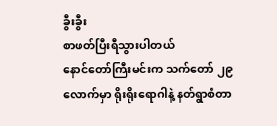ခွီးခွီး
စာဖတ်ပြီးရီသွားပါတယ်
နောင်တော်ကြီးမင်းက သက်တော် ၂၉ လောက်မှာ ရိုးရိုးရောဂါနဲ့ နတ်ရွာစံတာ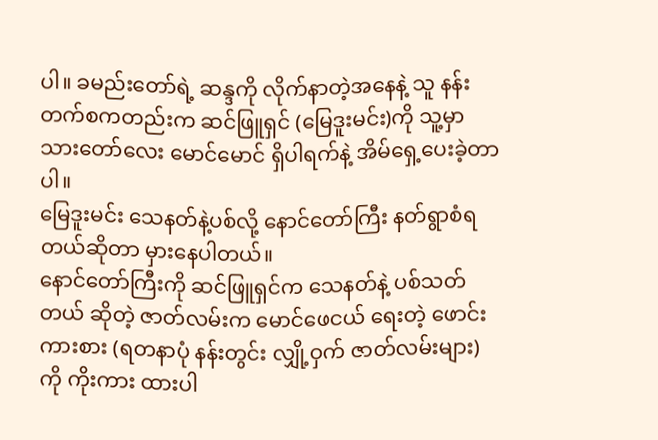ပါ။ ခမည်းတော်ရဲ့ ဆန္ဒကို လိုက်နာတဲ့အနေနဲ့ သူ နန်းတက်စကတည်းက ဆင်ဖြူရှင် (မြေဒူးမင်း)ကို သူ့မှာ သားတော်လေး မောင်မောင် ရှိပါရက်နဲ့ အိမ်ရှေ့ပေးခဲ့တာပါ။
မြေဒူးမင်း သေနတ်နဲ့ပစ်လို့ နောင်တော်ကြီး နတ်ရွာစံရတယ်ဆိုတာ မှားနေပါတယ်။
နောင်တော်ကြီးကို ဆင်ဖြူရှင်က သေနတ်နဲ့ ပစ်သတ်တယ် ဆိုတဲ့ ဇာတ်လမ်းက မောင်ဖေငယ် ရေးတဲ့ ဖောင်းကားစား (ရတနာပုံ နန်းတွင်း လျှို့ဝှက် ဇာတ်လမ်းများ) ကို ကိုးကား ထားပါ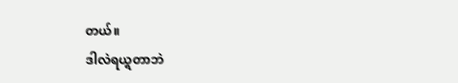တယ်။
ဒါလဲရယ္ရတာဘဲ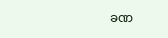ခဏ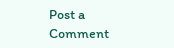Post a Comment